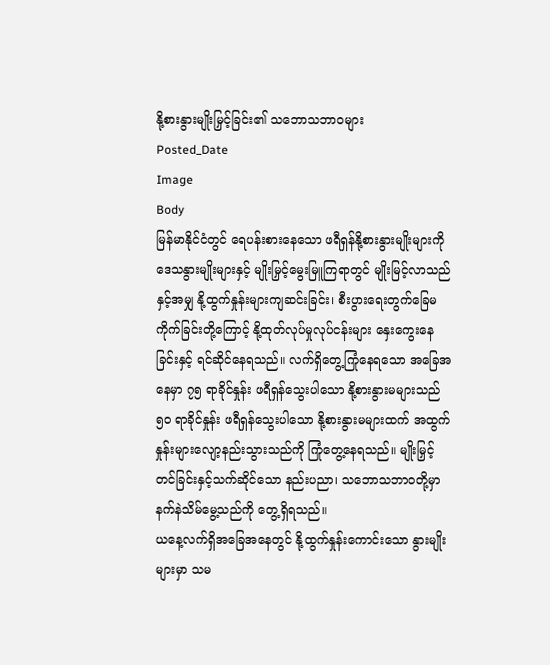နို့စားနွားမျိုးမြှင့်ခြင်း၏ သဘောသဘာဝများ
Posted_Date
Image
Body
မြန်မာနိုင်ငံတွင် ရေပန်းစားနေသော ဖရီရှန်နို့စားနွားမျိုးများကို ဒေသနွားမျိုးများနှင့် မျိုးမြှင့်မွေးမြူကြရာတွင် မျိုးမြင့်လာသည်နှင့်အမျှ နို့ထွက်နှုန်းများကျဆင်းခြင်း၊ စီးပွားရေးတွက်ခြေမကိုက်ခြင်းတို့ကြောင့် နို့ထုတ်လုပ်မှုလုပ်ငန်းများ နှေးကွေးနေခြင်းနှင့် ရင်ဆိုင်နေရသည်။ လက်ရှိတွေ့ကြုံနေရသော အခြေအနေမှာ ၇၅ ရာခိုင်နှုန်း ဖရီရှန်သွေးပါသော နို့စားနွားမများသည် ၅၀ ရာခိုင်နှုန်း ဖရီရှန်သွေးပါသော နို့စားနွားမများထက် အထွက်နှုန်းများလျော့နည်းသွားသည်ကို ကြုံတွေ့နေရသည်။ မျိုးမြှင့်တင်ခြင်းနှင့်သက်ဆိုင်သော နည်းပညာ၊ သဘောသဘာဝတို့မှာ နက်နဲသိမ်မွေ့သည်ကို တွေ့ရှိရသည်။
ယနေ့လက်ရှိအခြေအနေတွင် နို့ထွက်နှုန်းကောင်းသော နွားမျိုးများမှာ သမ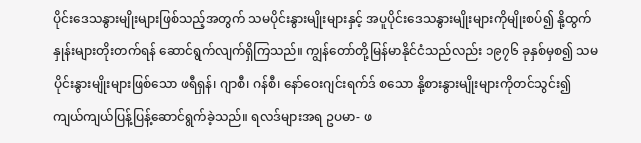ပိုင်းဒေသနွားမျိုးများဖြစ်သည့်အတွက် သမပိုင်းနွားမျိုးများနှင့် အပူပိုင်းဒေသနွားမျိုးများကိုမျိုးစပ်၍ နို့ထွက်နှုန်းများတိုးတက်ရန် ဆောင်ရွက်လျက်ရှိကြသည်။ ကျွန်တော်တို့မြန်မာနိုင်ငံသည်လည်း ၁၉၇၆ ခုနှစ်မှစ၍ သမပိုင်းနွားမျိုးများဖြစ်သော ဖရီရှန်၊ ဂျာစီ၊ ဂန်စီ၊ နော်ဝေးဂျင်းရက်ဒ် စသော နို့စားနွားမျိုးများကိုတင်သွင်း၍ ကျယ်ကျယ်ပြန့်ပြန့်ဆောင်ရွက်ခဲ့သည်။ ရလဒ်များအရ ဥပမာ- ဖ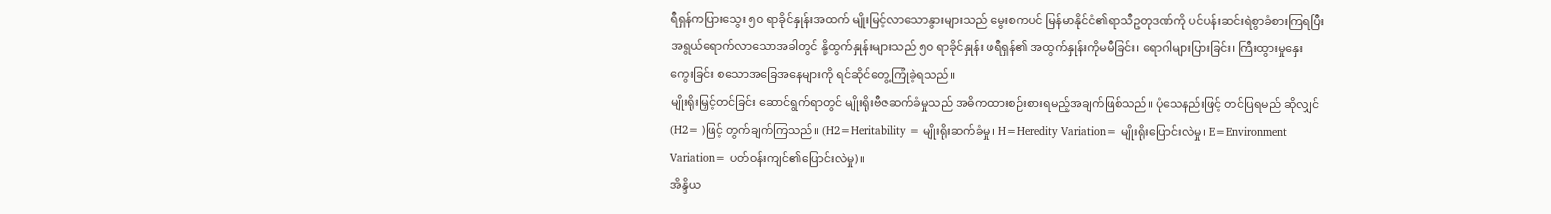ရီရှန်ကပြားသွေး ၅၀ ရာခိုင်နှုန်းအထက် မျိုးမြင့်လာသောနွားများသည် မွေးစကပင် မြန်မာနိုင်ငံ၏ရာသီဥတုဒဏ်ကို ပင်ပန်းဆင်းရဲစွာခံစားကြရပြီး အရွယ်ရောက်လာသောအခါတွင် နို့ထွက်နှုန်းများသည် ၅၀ ရာခိုင်နှုန်း ဖရီရှန်၏ အထွက်နှုန်းကိုမမီခြင်း၊ ရောဂါများပြားခြင်း၊ ကြီးထွားမှုနှေးကွေးခြင်း စသောအခြေအနေများကို ရင်ဆိုင်တွေ့ကြုံခဲ့ရသည်။
မျိုးရိုးမြှင့်တင်ခြင်း ဆောင်ရွက်ရာတွင် မျိုးရိုးဗီဇဆက်ခံမှုသည် အဓိကထားစဉ်းစားရမည့်အချက်ဖြစ်သည်။ ပုံသေနည်းဖြင့် တင်ပြရမည် ဆိုလျှင်(H2= )ဖြင့် တွက်ချက်ကြသည်။ (H2=Heritability = မျိုးရိုးဆက်ခံမှု၊ H=Heredity Variation= မျိုးရိုးပြောင်းလဲမှု၊ E=Environment Variation= ပတ်ဝန်းကျင်၏ပြောင်းလဲမှု)။
အိန္ဒိယ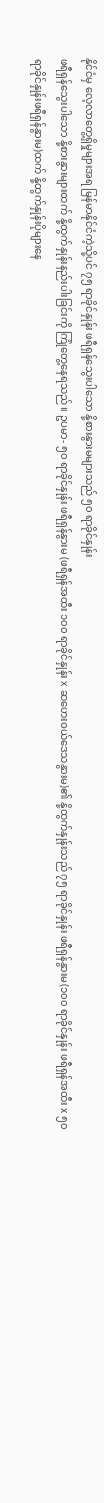နိုင်ငံမှ လေ့လာတွေ့ရှိမှုများအရ မြန်မာနိုင်ငံကဲ့သို့ပင် ၇၅ ရာခိုင်နှုန်း ဖရီရှန်သွေးပါသော နို့စားနွားမများသည် ၅၀ ရာခိုင်နှုန်း
ဖရီရှန်သွေးပါသော နို့စားနွားများထက် နို့ထွက်နှုန်းနည်းပါးခြင်းကို ကြုံတွေ့နေရသည်။ ဥပမာ- ၅၀ ရာခိုင်နှုန်း ဖရီရှန်နွားမ (ဖရီရှန်အထီး ၁၀၀ ရာခိုင်နှုန်း x ဆဟေးဝယ်ဒေသနွားမ)၏ နို့ထွက်နှုန်းသည် ၇၅ ရာခိုင်နှုန်း ဖရီရှန်နွားမ(၁၀၀ ရာခိုင်နှုန်း ဖရီရှန်အထီး x ၅၀ ရာခိုင်နှုန်းဖရီရှန်နွားမ)ထက် နို့ထွက်နှုန်းပိုများနေ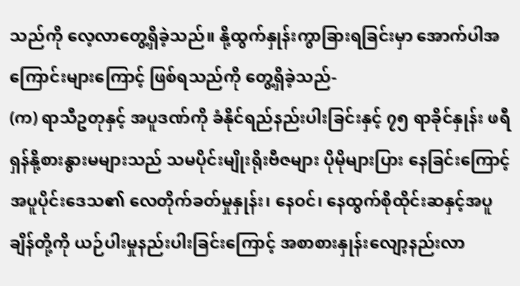သည်ကို လေ့လာတွေ့ရှိခဲ့သည်။ နို့ထွက်နှုန်းကွာခြားရခြင်းမှာ အောက်ပါအကြောင်းများကြောင့် ဖြစ်ရသည်ကို တွေ့ရှိခဲ့သည်-
(က) ရာသီဥတုနှင့် အပူဒဏ်ကို ခံနိုင်ရည်နည်းပါးခြင်းနှင့် ၇၅ ရာခိုင်နှုန်း ဖရီရှန်နို့စားနွားမများသည် သမပိုင်းမျိုးရိုးဗီဇများ ပိုမိုများပြား နေခြင်းကြောင့် အပူပိုင်းဒေသ၏ လေတိုက်ခတ်မှုနှုန်း၊ နေဝင်၊ နေထွက်စိုထိုင်းဆနှင့်အပူချိန်တို့ကို ယဉ်ပါးမှုနည်းပါးခြင်းကြောင့် အစာစားနှုန်းလျော့နည်းလာ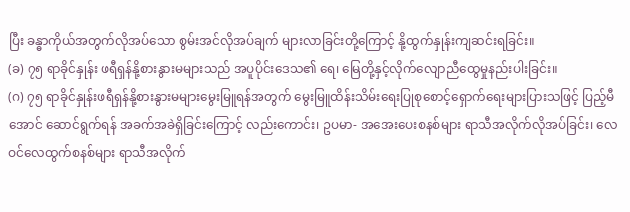ပြီး ခန္ဓာကိုယ်အတွက်လိုအပ်သော စွမ်းအင်လိုအပ်ချက် များလာခြင်းတို့ကြောင့် နို့ထွက်နှုန်းကျဆင်းရခြင်း။
(ခ) ၇၅ ရာခိုင်နှုန်း ဖရီရှန်နို့စားနွားမများသည် အပူပိုင်းဒေသ၏ ရေ၊ မြေတို့နှင့်လိုက်လျောညီထွေမှုနည်းပါးခြင်း။
(ဂ) ၇၅ ရာခိုင်နှုန်းဖရီရှန်နို့စားနွားမများမွေးမြူရန်အတွက် မွေးမြူထိန်းသိမ်းရေးပြုစုစောင့်ရှောက်ရေးများပြားသဖြင့် ပြည့်မီအောင် ဆောင်ရွက်ရန် အခက်အခဲရှိခြင်းကြောင့် လည်းကောင်း၊ ဥပမာ- အအေးပေးစနစ်များ ရာသီအလိုက်လိုအပ်ခြင်း၊ လေဝင်လေထွက်စနစ်များ ရာသီအလိုက်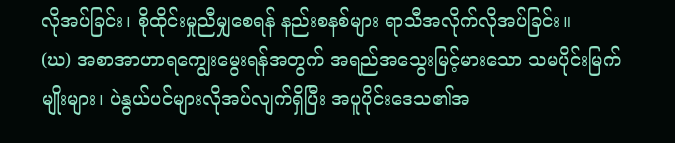လိုအပ်ခြင်း၊ စိုထိုင်းမှုညီမျှစေရန် နည်းစနစ်များ ရာသီအလိုက်လိုအပ်ခြင်း။
(ဃ) အစာအာဟာရကျွေးမွေးရန်အတွက် အရည်အသွေးမြင့်မားသော သမပိုင်းမြက်မျိုးများ၊ ပဲနွယ်ပင်များလိုအပ်လျက်ရှိပြီး အပူပိုင်းဒေသ၏အ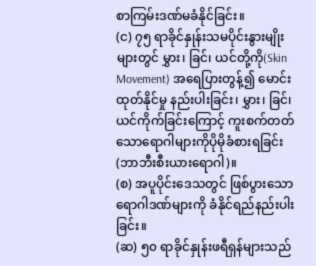စာကြမ်းဒဏ်မခံနိုင်ခြင်း။
(င) ၇၅ ရာခိုင်နှုန်းသမပိုင်းနွားမျိုးများတွင် မွှား၊ ခြင်၊ ယင်တို့ကို(Skin Movement) အရေပြားတွန့်၍ မောင်းထုတ်နိုင်မှု နည်းပါးခြင်း၊ မွှား၊ ခြင်၊ ယင်ကိုက်ခြင်းကြောင့် ကူးစက်တတ်သောရောဂါများကိုပိုမိုခံစားရခြင်း(ဘာဘီးစီးယားရောဂါ)။
(စ) အပူပိုင်းဒေသတွင် ဖြစ်ပွားသောရောဂါဒဏ်များကို ခံနိုင်ရည်နည်းပါးခြင်း။
(ဆ) ၅၀ ရာခိုင်နှုန်းဖရီရှန်များသည်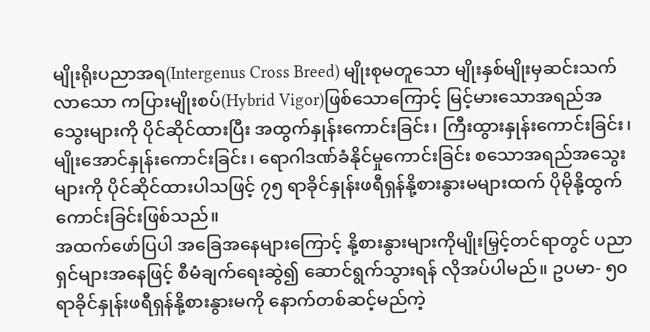မျိုးရိုးပညာအရ(Intergenus Cross Breed) မျိုးစုမတူသော မျိုးနှစ်မျိုးမှဆင်းသက်လာသော ကပြားမျိုးစပ်(Hybrid Vigor)ဖြစ်သောကြောင့် မြင့်မားသောအရည်အသွေးများကို ပိုင်ဆိုင်ထားပြီး အထွက်နှုန်းကောင်းခြင်း၊ ကြီးထွားနှုန်းကောင်းခြင်း၊ မျိုးအောင်နှုန်းကောင်းခြင်း၊ ရောဂါဒဏ်ခံနိုင်မှုကောင်းခြင်း စသောအရည်အသွေးများကို ပိုင်ဆိုင်ထားပါသဖြင့် ၇၅ ရာခိုင်နှုန်းဖရီရှန်နို့စားနွားမများထက် ပိုမိုနို့ထွက်ကောင်းခြင်းဖြစ်သည်။
အထက်ဖော်ပြပါ အခြေအနေများကြောင့် နို့စားနွားများကိုမျိုးမြှင့်တင်ရာတွင် ပညာရှင်များအနေဖြင့် စီမံချက်ရေးဆွဲ၍ ဆောင်ရွက်သွားရန် လိုအပ်ပါမည်။ ဥပမာ- ၅၀ ရာခိုင်နှုန်းဖရီရှန်နို့စားနွားမကို နောက်တစ်ဆင့်မည်ကဲ့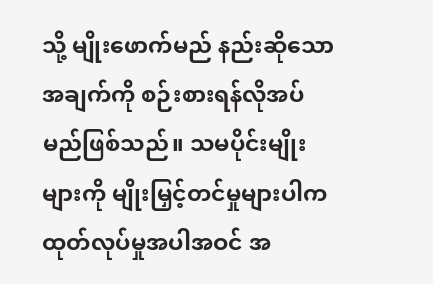သို့ မျိုးဖောက်မည် နည်းဆိုသောအချက်ကို စဉ်းစားရန်လိုအပ်မည်ဖြစ်သည်။ သမပိုင်းမျိုးများကို မျိုးမြှင့်တင်မှုများပါက ထုတ်လုပ်မှုအပါအဝင် အ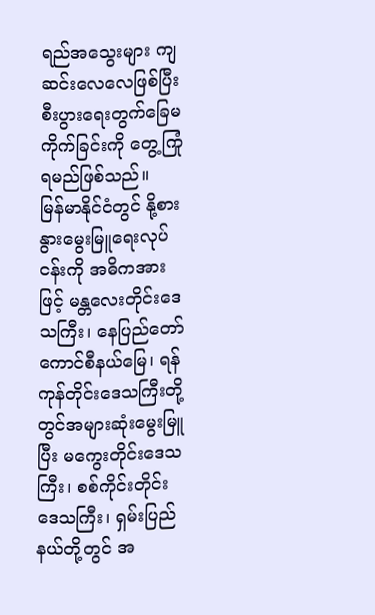ရည်အသွေးများ ကျဆင်းလေလေဖြစ်ပြီး စီးပွားရေးတွက်ခြေမကိုက်ခြင်းကို တွေ့ကြုံရမည်ဖြစ်သည်။
မြန်မာနိုင်ငံတွင် နို့စားနွားမွေးမြူရေးလုပ်ငန်းကို အဓိကအားဖြင့် မန္တလေးတိုင်းဒေသကြီး၊ နေပြည်တော်ကောင်စီနယ်မြေ၊ ရန်ကုန်တိုင်းဒေသကြီးတို့တွင်အများဆုံးမွေးမြူပြီး မကွေးတိုင်းဒေသကြီး၊ စစ်ကိုင်းတိုင်းဒေသကြီး၊ ရှမ်းပြည်နယ်တို့တွင် အ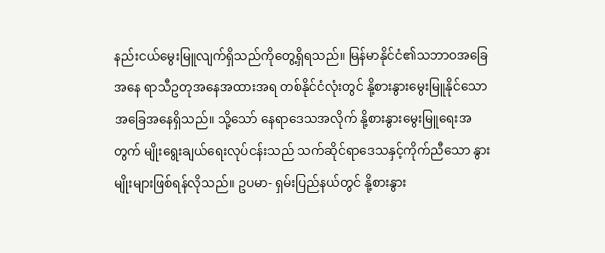နည်းငယ်မွေးမြူလျက်ရှိသည်ကိုတွေ့ရှိရသည်။ မြန်မာနိုင်ငံ၏သဘာဝအခြေအနေ ရာသီဥတုအနေအထားအရ တစ်နိုင်ငံလုံးတွင် နို့စားနွားမွေးမြူနိုင်သော အခြေအနေရှိသည်။ သို့သော် နေရာဒေသအလိုက် နို့စားနွားမွေးမြူရေးအတွက် မျိုးရွေးချယ်ရေးလုပ်ငန်းသည် သက်ဆိုင်ရာဒေသနှင့်ကိုက်ညီသော နွားမျိုးများဖြစ်ရန်လိုသည်။ ဥပမာ- ရှမ်းပြည်နယ်တွင် နို့စားနွား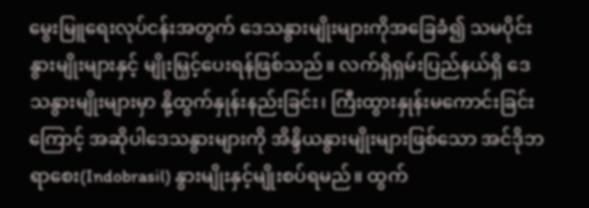မွေးမြူရေးလုပ်ငန်းအတွက် ဒေသနွားမျိုးများကိုအခြေခံ၍ သမပိုင်းနွားမျိုးများနှင့် မျိုးမြှင့်ပေးရန်ဖြစ်သည်။ လက်ရှိရှမ်းပြည်နယ်ရှိ ဒေသနွားမျိုးများမှာ နို့ထွက်နှုန်းနည်းခြင်း၊ ကြီးထွားနှုန်းမကောင်းခြင်းကြောင့် အဆိုပါဒေသနွားများကို အိန္ဒိယနွားမျိုးများဖြစ်သော အင်ဒိုဘရာစေး(Indobrasil) နွားမျိုးနှင့်မျိုးစပ်ရမည်။ ထွက်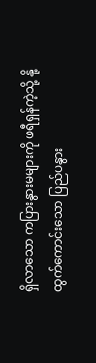ရှိလာသော ကပြားနွားမများကို ဖရီရှန်ကဲ့သို့ နို့ထွက်ကောင်းသော ပြည်ပနွား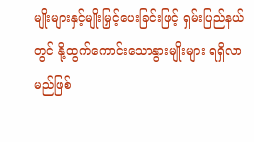မျိုးများနှင့်မျိုးမြှင့်ပေးခြင်းဖြင့် ရှမ်းပြည်နယ်တွင် နို့ထွက်ကောင်းသောနွားမျိုးများ ရရှိလာမည်ဖြစ်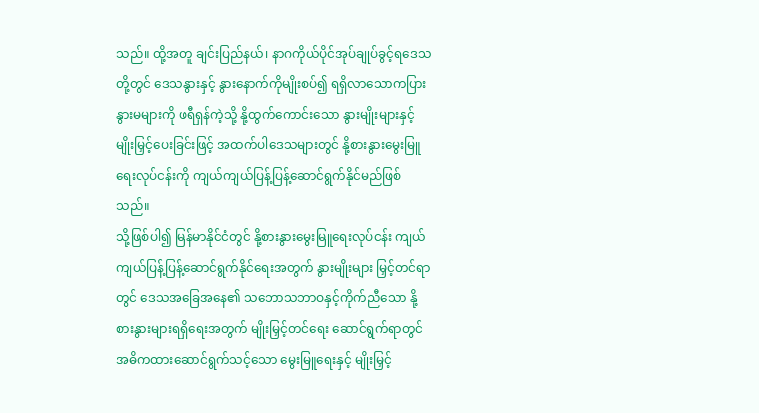သည်။ ထို့အတူ ချင်းပြည်နယ်၊ နာဂကိုယ်ပိုင်အုပ်ချုပ်ခွင့်ရဒေသတို့တွင် ဒေသနွားနှင့် နွားနောက်ကိုမျိုးစပ်၍ ရရှိလာသောကပြားနွားမများကို ဖရီရှန်ကဲ့သို့ နို့ထွက်ကောင်းသော နွားမျိုးများနှင့်မျိုးမြှင့်ပေးခြင်းဖြင့် အထက်ပါဒေသများတွင် နို့စားနွားမွေးမြူရေးလုပ်ငန်းကို ကျယ်ကျယ်ပြန့်ပြန့်ဆောင်ရွက်နိုင်မည်ဖြစ်သည်။
သို့ဖြစ်ပါ၍ မြန်မာနိုင်ငံတွင် နို့စားနွားမွေးမြူရေးလုပ်ငန်း ကျယ်ကျယ်ပြန့်ပြန့်ဆောင်ရွက်နိုင်ရေးအတွက် နွားမျိုးများ မြှင့်တင်ရာတွင် ဒေသအခြေအနေ၏ သဘောသဘာဝနှင့်ကိုက်ညီသော နို့စားနွားများရရှိရေးအတွက် မျိုးမြှင့်တင်ရေး ဆောင်ရွက်ရာတွင် အဓိကထားဆောင်ရွက်သင့်သော မွေးမြူရေးနှင့် မျိုးမြှင့်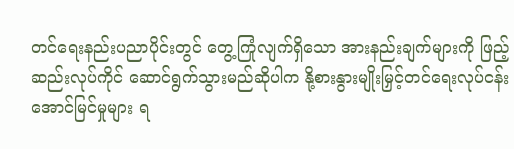တင်ရေးနည်းပညာပိုင်းတွင် တွေ့ကြုံလျက်ရှိသော အားနည်းချက်များကို ဖြည့်ဆည်းလုပ်ကိုင် ဆောင်ရွက်သွားမည်ဆိုပါက နို့စားနွားမျိုးမြှင့်တင်ရေးလုပ်ငန်း အောင်မြင်မှုများ ရ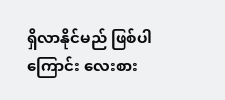ရှိလာနိုင်မည် ဖြစ်ပါကြောင်း လေးစား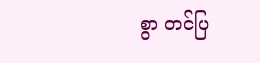စွာ တင်ပြ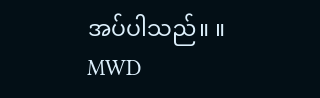အပ်ပါသည်။ ။
MWD